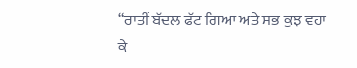“ਰਾਤੀਂ ਬੱਦਲ ਫੱਟ ਗਿਆ ਅਤੇ ਸਭ ਕੁਝ ਵਹਾ ਕੇ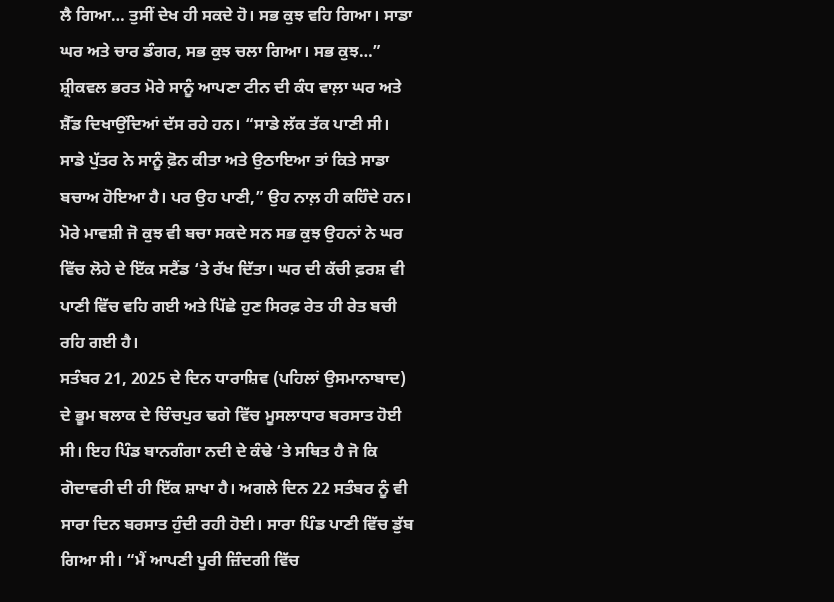ਲੈ ਗਿਆ… ਤੁਸੀਂ ਦੇਖ ਹੀ ਸਕਦੇ ਹੋ। ਸਭ ਕੁਝ ਵਹਿ ਗਿਆ। ਸਾਡਾ ਘਰ ਅਤੇ ਚਾਰ ਡੰਗਰ, ਸਭ ਕੁਝ ਚਲਾ ਗਿਆ। ਸਭ ਕੁਝ…” ਸ਼੍ਰੀਕਵਲ ਭਰਤ ਮੋਰੇ ਸਾਨੂੰ ਆਪਣਾ ਟੀਨ ਦੀ ਕੰਧ ਵਾਲ਼ਾ ਘਰ ਅਤੇ ਸ਼ੈੱਡ ਦਿਖਾਉਂਦਿਆਂ ਦੱਸ ਰਹੇ ਹਨ। “ਸਾਡੇ ਲੱਕ ਤੱਕ ਪਾਣੀ ਸੀ। ਸਾਡੇ ਪੁੱਤਰ ਨੇ ਸਾਨੂੰ ਫ਼ੋਨ ਕੀਤਾ ਅਤੇ ਉਠਾਇਆ ਤਾਂ ਕਿਤੇ ਸਾਡਾ ਬਚਾਅ ਹੋਇਆ ਹੈ। ਪਰ ਉਹ ਪਾਣੀ,” ਉਹ ਨਾਲ਼ ਹੀ ਕਹਿੰਦੇ ਹਨ।
ਮੋਰੇ ਮਾਵਸ਼ੀ ਜੋ ਕੁਝ ਵੀ ਬਚਾ ਸਕਦੇ ਸਨ ਸਭ ਕੁਝ ਉਹਨਾਂ ਨੇ ਘਰ ਵਿੱਚ ਲੋਹੇ ਦੇ ਇੱਕ ਸਟੈਂਡ ‘ਤੇ ਰੱਖ ਦਿੱਤਾ। ਘਰ ਦੀ ਕੱਚੀ ਫ਼ਰਸ਼ ਵੀ ਪਾਣੀ ਵਿੱਚ ਵਹਿ ਗਈ ਅਤੇ ਪਿੱਛੇ ਹੁਣ ਸਿਰਫ਼ ਰੇਤ ਹੀ ਰੇਤ ਬਚੀ ਰਹਿ ਗਈ ਹੈ।
ਸਤੰਬਰ 21, 2025 ਦੇ ਦਿਨ ਧਾਰਾਸ਼ਿਵ (ਪਹਿਲਾਂ ਉਸਮਾਨਾਬਾਦ) ਦੇ ਭੂਮ ਬਲਾਕ ਦੇ ਚਿੰਚਪੁਰ ਢਗੇ ਵਿੱਚ ਮੂਸਲਾਧਾਰ ਬਰਸਾਤ ਹੋਈ ਸੀ। ਇਹ ਪਿੰਡ ਬਾਨਗੰਗਾ ਨਦੀ ਦੇ ਕੰਢੇ ‘ਤੇ ਸਥਿਤ ਹੈ ਜੋ ਕਿ ਗੋਦਾਵਰੀ ਦੀ ਹੀ ਇੱਕ ਸ਼ਾਖਾ ਹੈ। ਅਗਲੇ ਦਿਨ 22 ਸਤੰਬਰ ਨੂੰ ਵੀ ਸਾਰਾ ਦਿਨ ਬਰਸਾਤ ਹੁੰਦੀ ਰਹੀ ਹੋਈ। ਸਾਰਾ ਪਿੰਡ ਪਾਣੀ ਵਿੱਚ ਡੁੱਬ ਗਿਆ ਸੀ। “ਮੈਂ ਆਪਣੀ ਪੂਰੀ ਜ਼ਿੰਦਗੀ ਵਿੱਚ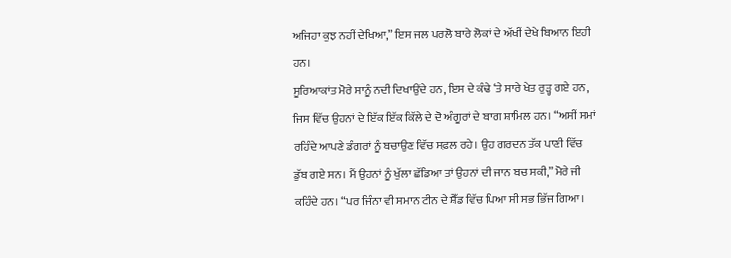ਅਜਿਹਾ ਕੁਝ ਨਹੀਂ ਦੇਖਿਆ,” ਇਸ ਜਲ ਪਰਲੋ ਬਾਰੇ ਲੋਕਾਂ ਦੇ ਅੱਖੀਂ ਦੇਖੇ ਬਿਆਨ ਇਹੀ ਹਨ।
ਸੂਰਿਆਕਾਂਤ ਮੋਰੇ ਸਾਨੂੰ ਨਦੀ ਦਿਖਾਉਂਦੇ ਹਨ, ਇਸ ਦੇ ਕੰਢੇ ‘ਤੇ ਸਾਰੇ ਖੇਤ ਰੁੜ੍ਹ ਗਏ ਹਨ, ਜਿਸ ਵਿੱਚ ਉਹਨਾਂ ਦੇ ਇੱਕ ਇੱਕ ਕਿੱਲੇ ਦੇ ਦੋ ਅੰਗੂਰਾਂ ਦੇ ਬਾਗ ਸ਼ਾਮਿਲ ਹਨ। “ਅਸੀਂ ਸਮਾਂ ਰਹਿੰਦੇ ਆਪਣੇ ਡੰਗਰਾਂ ਨੂੰ ਬਚਾਉਣ ਵਿੱਚ ਸਫ਼ਲ ਰਹੇ। ਉਹ ਗਰਦਨ ਤੱਕ ਪਾਣੀ ਵਿੱਚ ਡੁੱਬ ਗਏ ਸਨ। ਮੈਂ ਉਹਨਾਂ ਨੂੰ ਖੁੱਲਾ ਛੱਡਿਆ ਤਾਂ ਉਹਨਾਂ ਦੀ ਜਾਨ ਬਚ ਸਕੀ,” ਮੋਰੇ ਜੀ ਕਹਿੰਦੇ ਹਨ। “ਪਰ ਜਿੰਨਾ ਵੀ ਸਮਾਨ ਟੀਨ ਦੇ ਸ਼ੈੱਡ ਵਿੱਚ ਪਿਆ ਸੀ ਸਭ ਭਿੱਜ ਗਿਆ।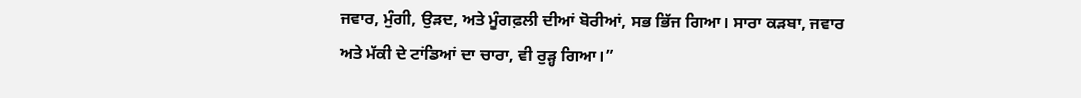ਜਵਾਰ, ਮੁੰਗੀ, ਉੜਦ, ਅਤੇ ਮੂੰਗਫ਼ਲੀ ਦੀਆਂ ਬੋਰੀਆਂ, ਸਭ ਭਿੱਜ ਗਿਆ। ਸਾਰਾ ਕੜਬਾ, ਜਵਾਰ ਅਤੇ ਮੱਕੀ ਦੇ ਟਾਂਡਿਆਂ ਦਾ ਚਾਰਾ, ਵੀ ਰੁੜ੍ਹ ਗਿਆ।”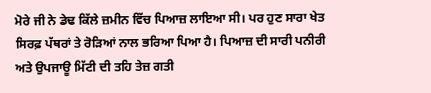ਮੋਰੇ ਜੀ ਨੇ ਡੇਢ ਕਿੱਲੇ ਜ਼ਮੀਨ ਵਿੱਚ ਪਿਆਜ਼ ਲਾਇਆ ਸੀ। ਪਰ ਹੁਣ ਸਾਰਾ ਖੇਤ ਸਿਰਫ਼ ਪੱਥਰਾਂ ਤੇ ਰੋੜਿਆਂ ਨਾਲ ਭਰਿਆ ਪਿਆ ਹੈ। ਪਿਆਜ਼ ਦੀ ਸਾਰੀ ਪਨੀਰੀ ਅਤੇ ਉਪਜਾਊ ਮਿੱਟੀ ਦੀ ਤਹਿ ਤੇਜ਼ ਗਤੀ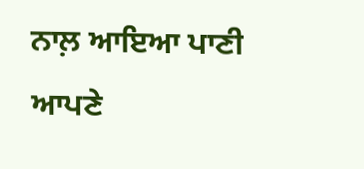ਨਾਲ਼ ਆਇਆ ਪਾਣੀ ਆਪਣੇ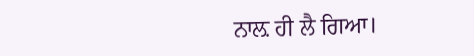ਨਾਲ਼ ਹੀ ਲੈ ਗਿਆ।